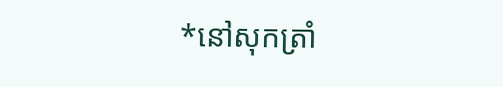*នៅសុកត្រាំ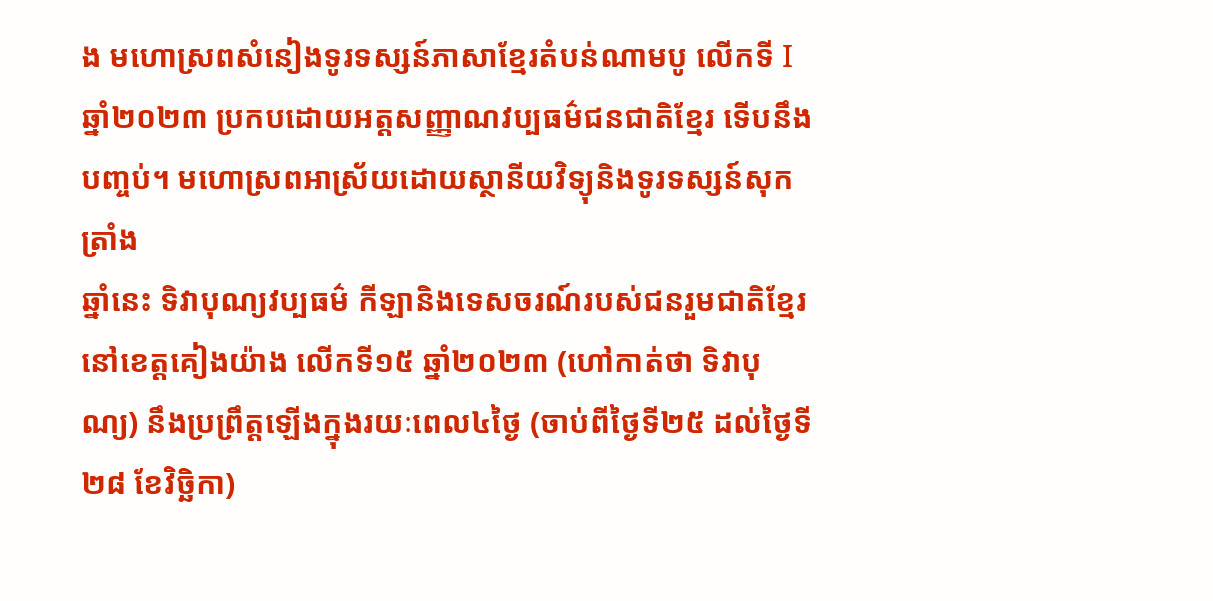ង មហោស្រពសំនៀងទូរទស្សន៍ភាសាខ្មែរតំបន់ណាមបូ លើកទី Iឆ្នាំ២០២៣ ប្រកបដោយអត្តសញ្ញាណវប្បធម៌ជនជាតិខ្មែរ ទើបនឹងបញ្ចប់។ មហោស្រពអាស្រ័យដោយស្ថានីយវិទ្យុនិងទូរទស្សន៍សុកត្រាំង
ឆ្នាំនេះ ទិវាបុណ្យវប្បធម៌ កីឡានិងទេសចរណ៍របស់ជនរួមជាតិខ្មែរនៅខេត្តគៀងយ៉ាង លើកទី១៥ ឆ្នាំ២០២៣ (ហៅកាត់ថា ទិវាបុណ្យ) នឹងប្រព្រឹត្តឡើងក្នុងរយៈពេល៤ថ្ងៃ (ចាប់ពីថ្ងៃទី២៥ ដល់ថ្ងៃទី ២៨ ខែវិច្ឆិកា)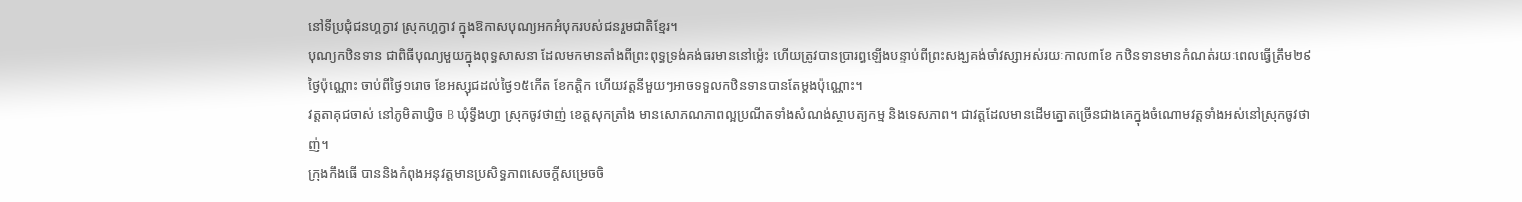នៅទីប្រជុំជនហ្គក្វាវ ស្រុកហ្គក្វាវ ក្នុងឱកាសបុណ្យអកអំបុករបស់ជនរួមជាតិខ្មែរ។
បុណ្យកឋិនទាន ជាពិធីបុណ្យមួយក្នុងពុទ្ធសាសនា ដែលមកមានតាំងពីព្រះពុទ្ធទ្រង់គង់ធរមាននៅម្ល៉េះ ហើយត្រូវបានប្រារព្ធឡើងបន្ទាប់ពីព្រះសង្ឃគង់ចាំវស្សាអស់រយៈកាល៣ខែ កឋិនទានមានកំណត់រយៈពេលធ្វើត្រឹម២៩ថ្ងៃប៉ុណ្ណោះ ចាប់ពីថ្ងៃ១រោច ខែអស្សុជដល់ថ្ងៃ១៥កើត ខែកត្តិក ហើយវត្តនីមួយៗអាចទទួលកឋិនទានបានតែម្ដងប៉ុណ្ណោះ។
វត្តតាគុជចាស់ នៅភូមិតាឃ្វិច B ឃុំទ្វឹងហ្វា ស្រុកចូវថាញ់ ខេត្តសុកត្រាំង មានសោភណភាពល្អប្រណីតទាំងសំណង់ស្ថាបត្យកម្ម និងទេសភាព។ ជាវត្តដែលមានដើមត្នោតច្រើនជាងគេក្នុងចំណោមវត្តទាំងអស់នៅស្រុកចូវថាញ់។
ក្រុងកឹងធើ បាននិងកំពុងអនុវត្តមានប្រសិទ្ធភាពសេចក្តីសម្រេចចិ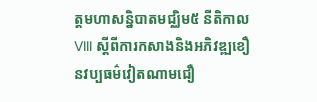ត្តមហាសន្និបាតមជ្ឈិម៥ នីតិកាល VIII ស្តីពីការកសាងនិងអភិវឌ្ឍខឿនវប្បធម៌វៀតណាមជឿ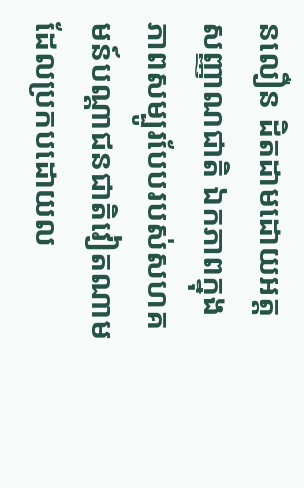នលឿន ដិតដាមដោយអត្តសញ្ញាណជាតិ ឯកភាពក្នុងភាពសម្បូរបែបរបស់សហគមន៍បណ្តាជនជាតិវៀតណាម ដែលប្រកបដោយល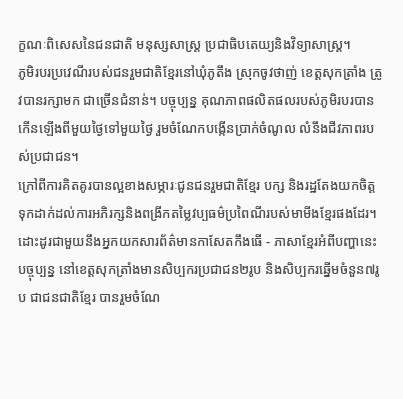ក្ខណៈពិសេសនៃជនជាតិ មនុស្សសាស្រ្ត ប្រជាធិបតេយ្យនិងវិទ្យាសាស្រ្ត។
ភូមិរបរប្រវេណីរបស់ជនរួមជាតិខ្មែរនៅឃុំភូតឹង ស្រុកចូវថាញ់ ខេត្តសុកត្រាំង ត្រូវបានរក្សាមក ជាច្រើនជំនាន់។ បច្ចុប្បន្ន គុណភាពផលិតផលរបស់ភូមិរបរបានកើនឡើងពីមួយថ្ងៃទៅមួយថ្ងៃ រួមចំណែកបង្កើនប្រាក់ចំណូល លំនឹងជីវភាពរបស់ប្រជាជន។
ក្រៅពីការគិតគូរបានល្អខាងសម្ភារៈជូនជនរួមជាតិខ្មែរ បក្ស និងរដ្ឋតែងយកចិត្តទុកដាក់ដល់ការអភិរក្សនិងពង្រីកតម្លៃវប្បធម៌ប្រពៃណីរបស់មាមីងខ្មែរផងដែរ។ ដោះដូរជាមួយនឹងអ្នកយកសារព័ត៌មានកាសែតកឹងធើ - ភាសាខ្មែរអំពីបញ្ហានេះ
បច្ចុប្បន្ន នៅខេត្តសុកត្រាំងមានសិប្បករប្រជាជន២រូប និងសិប្បករឆ្នើមចំនួន៧រូប ជាជនជាតិខ្មែរ បានរួមចំណែ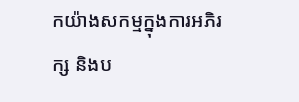កយ៉ាងសកម្មក្នុងការអភិរក្ស និងប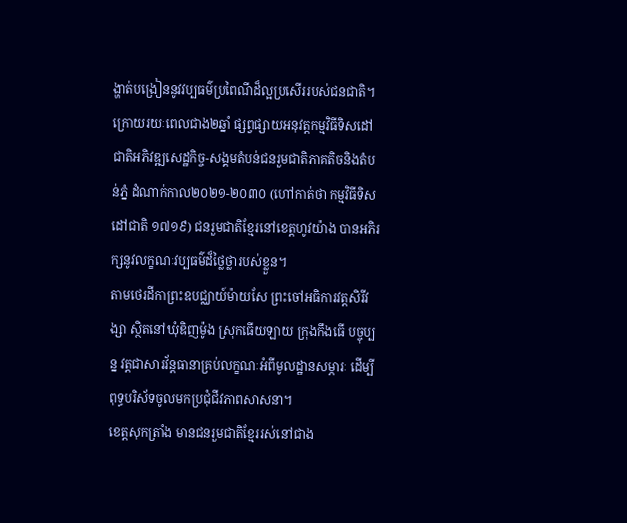ង្ហាត់បង្រៀននូវវប្បធម៌ប្រពៃណីដ៏ល្អប្រសើររបស់ជនជាតិ។
ក្រោយរយៈពេលជាង២ឆ្នាំ ផ្សព្វផ្សាយអនុវត្តកម្មវិធីទិសដៅជាតិអភិវឌ្ឍសេដ្ឋកិច្ច-សង្គមតំបន់ជនរួមជាតិភាគតិចនិងតំបន់ភ្នំ ដំណាក់កាល២០២១-២០៣០ (ហៅកាត់ថា កម្មវិធីទិសដៅជាតិ ១៧១៩) ជនរួមជាតិខ្មែរនៅខេត្តហូវយ៉ាង បានអភិរក្សនូវលក្ខណៈវប្បធម៌ដ៏ថ្លៃថ្លារបស់ខ្លួន។
តាមថេរដីកាព្រះឧបជ្ឈាយ៍ម៉ាយសែ ព្រះចៅអធិការវត្តសិរីវង្សា ស្ថិតនៅឃុំឌិញម៉ូង ស្រុកធើយឡាយ ក្រុងកឹងធើ បច្ចុប្បន្ន វត្តជាសារវ័ន្តធានាគ្រប់លក្ខណៈអំពីមូលដ្ឋានសម្ភារៈ ដើម្បីពុទ្ធបរិស័ទចូលមកប្រជុំជីវភាពសាសនា។
ខេត្តសុកត្រាំង មានជនរួមជាតិខ្មែររស់នៅជាង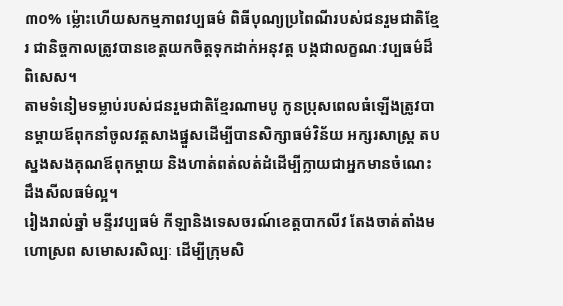៣០% ម្ល៉ោះហើយសកម្មភាពវប្បធម៌ ពិធីបុណ្យប្រពៃណីរបស់ជនរួមជាតិខ្មែរ ជានិច្ចកាលត្រូវបានខេត្តយកចិត្តទុកដាក់អនុវត្ត បង្កជាលក្ខណៈវប្បធម៌ដ៏ពិសេស។
តាមទំនៀមទម្លាប់របស់ជនរួមជាតិខ្មែរណាមបូ កូនប្រុសពេលធំឡើងត្រូវបានម្ដាយឪពុកនាំចូលវត្តសាងផ្នួសដើម្បីបានសិក្សាធម៌វិន័យ អក្សរសាស្រ្ត តបស្នងសងគុណឪពុកម្ដាយ និងហាត់ពត់លត់ដំដើម្បីក្លាយជាអ្នកមានចំណេះដឹងសីលធម៌ល្អ។
រៀងរាល់ឆ្នាំ មន្ទីរវប្បធម៌ កីឡានិងទេសចរណ៍ខេត្តបាកលីវ តែងចាត់តាំងមហោស្រព សមោសរសិល្បៈ ដើម្បីក្រុមសិ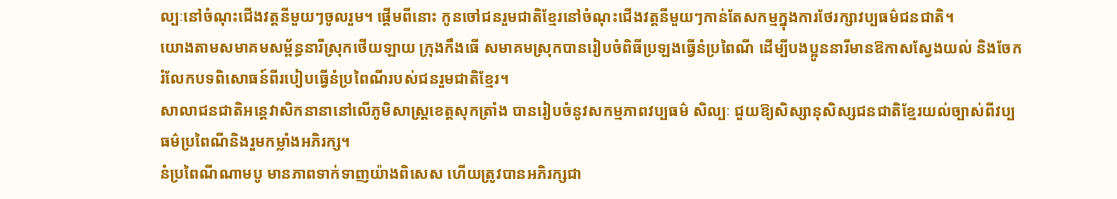ល្បៈនៅចំណុះជើងវត្តនីមួយៗចូលរួម។ ផ្ដើមពីនោះ កូនចៅជនរួមជាតិខ្មែរនៅចំណុះជើងវត្តនីមួយៗកាន់តែសកម្មក្នុងការថែរក្សាវប្បធម៌ជនជាតិ។
យោងតាមសមាគមសម្ព័ន្ធនារីស្រុកថើយឡាយ ក្រុងកឹងធើ សមាគមស្រុកបានរៀបចំពិធីប្រឡងធ្វើនំប្រពៃណី ដើម្បីបងប្អូននារីមានឱកាសស្វែងយល់ និងចែករំលែកបទពិសោធន៍ពីរបៀបធ្វើនំប្រពៃណីរបស់ជនរួមជាតិខ្មែរ។
សាលាជនជាតិអន្តេវាសិកនានានៅលើភូមិសាស្រ្តខេត្តសុកត្រាំង បានរៀបចំនូវសកម្មភាពវប្បធម៌ សិល្បៈ ជួយឱ្យសិស្សានុសិស្សជនជាតិខ្មែរយល់ច្បាស់ពីវប្បធម៌ប្រពៃណីនិងរួមកម្លាំងអភិរក្ស។
នំប្រពៃណីណាមបូ មានភាពទាក់ទាញយ៉ាងពិសេស ហើយត្រូវបានអភិរក្សជា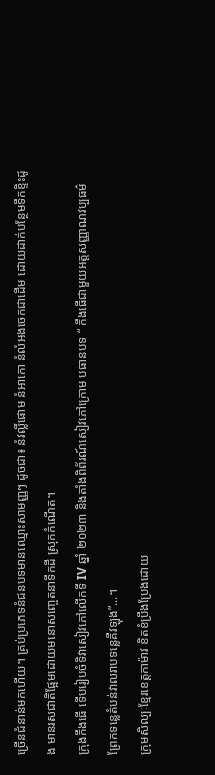ច្រើនជំនាន់មកហើយ។ គ្រប់ប្រភេទនំជនបទមានឈ្មោះសាមញ្ញៗ ដូចជា៖ នំវល្លិ៍ផោម នំអាកោ នំលំអងចេកជាដើម ដោយដាក់បន្ថែមទឹកខ្ទិះដូង មានរសជាតិផ្អែមដោយមនោសញ្ចេតនាទឹកដី ស្រុកកំណើត។
ក្រុងកឹងធើ ទើបរៀបចំទិវាសៀវភៅលើកទី IV ឆ្នាំ ២០២៣ និងតាំងពិព័រណ៍សៀវភៅក្រោម បធានបទ “ កឹងធើជាមួយអត្តសញ្ញាណវប្បធម៌ព្រែកទន្លេតំបន់វាលរាបទន្លេគឺវឡុង”...។
ក្រុមសិល្បៈខ្មែរខេត្តកាម៉ាវ ខិតខំប្រឹងប្រែងដោយ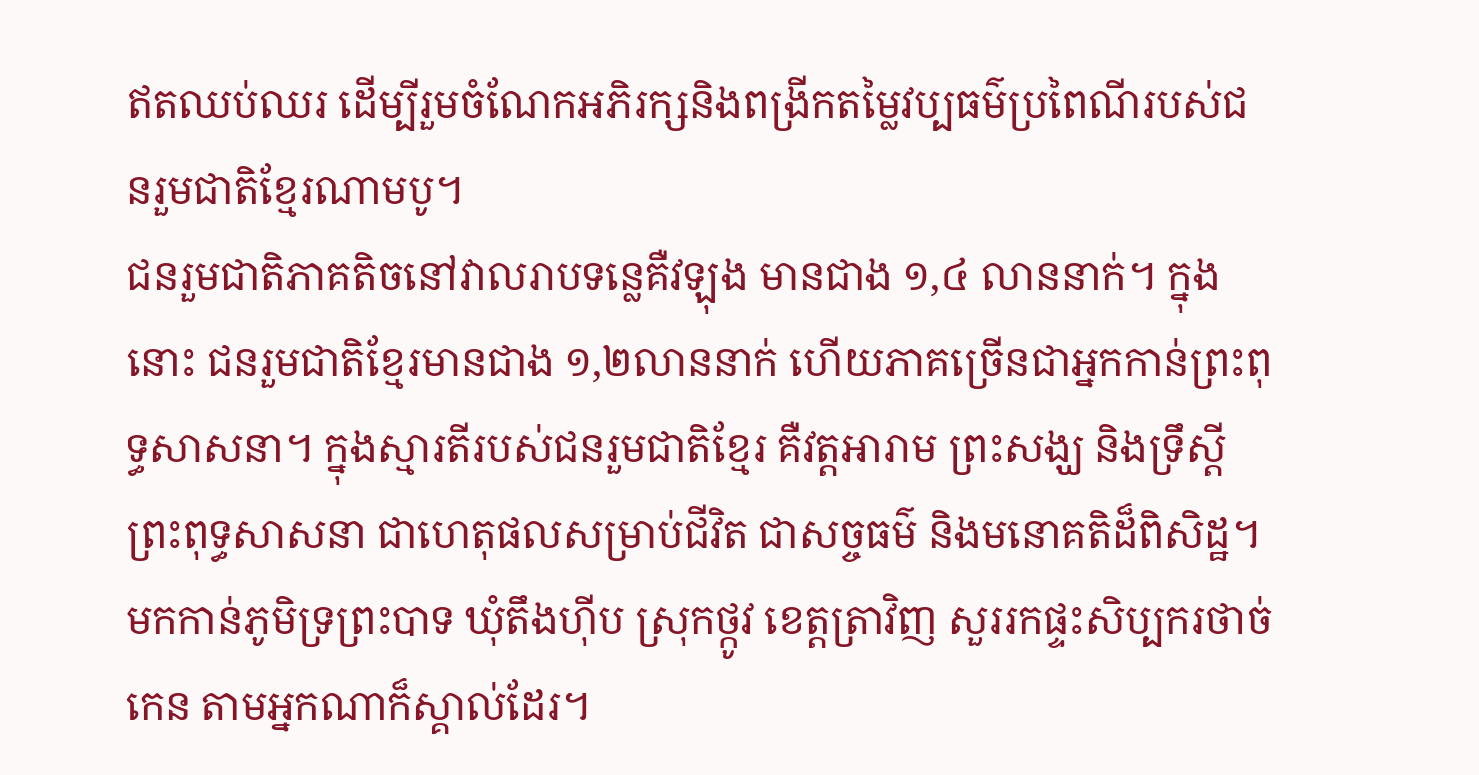ឥតឈប់ឈរ ដើម្បីរួមចំណែកអភិរក្សនិងពង្រីកតម្លៃវប្បធម៌ប្រពៃណីរបស់ជនរួមជាតិខ្មែរណាមបូ។
ជនរួមជាតិភាគតិចនៅវាលរាបទន្លេគឺវឡុង មានជាង ១,៤ លាននាក់។ ក្នុងនោះ ជនរួមជាតិខ្មែរមានជាង ១,២លាននាក់ ហើយភាគច្រើនជាអ្នកកាន់ព្រះពុទ្ធសាសនា។ ក្នុងស្មារតីរបស់ជនរួមជាតិខ្មែរ គឺវត្តអារាម ព្រះសង្ឃ និងទ្រឹស្ដីព្រះពុទ្ធសាសនា ជាហេតុផលសម្រាប់ជីវិត ជាសច្ចធម៌ និងមនោគតិដ៏ពិសិដ្ឋ។
មកកាន់ភូមិទ្រព្រះបាទ ឃុំតឹងហ៊ីប ស្រុកថ្កូវ ខេត្តត្រាវិញ សួររកផ្ទះសិប្បករថាច់កេន តាមអ្នកណាក៏ស្គាល់ដែរ។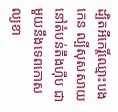ដ្បិតអីកេរ្តិ៍ឈ្មោះបងកេន ល្បីសុសសាយនៅតំបន់តឹងហ៊ីប ជាមួយនឹងទេពកោសល្យខា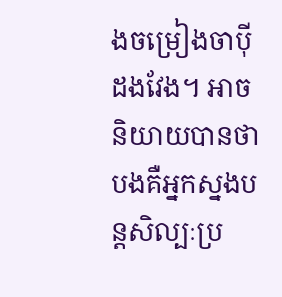ងចម្រៀងចាប៉ីដងវែង។ អាចនិយាយបានថា បងគឺអ្នកស្នងបន្តសិល្បៈប្រ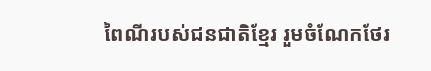ពៃណីរបស់ជនជាតិខ្មែរ រួមចំណែកថែរ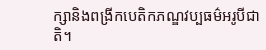ក្សានិងពង្រីកបេតិកភណ្ឌវប្បធម៌អរូបីជាតិ។